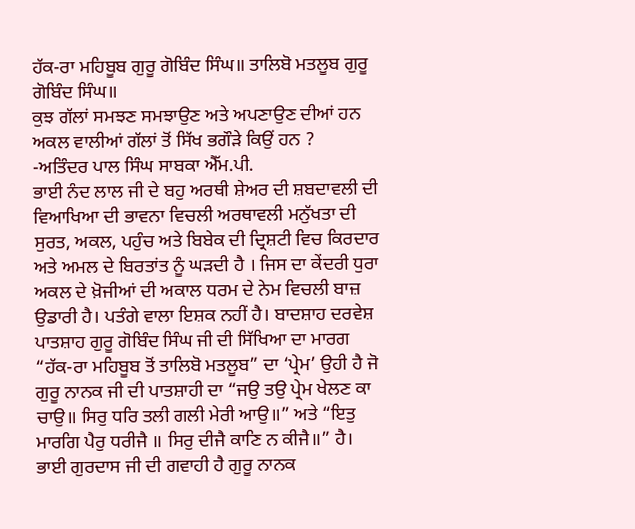ਹੱਕ-ਰਾ ਮਹਿਬੂਬ ਗੁਰੂ ਗੋਬਿੰਦ ਸਿੰਘ॥ ਤਾਲਿਬੋ ਮਤਲੂਬ ਗੁਰੂ ਗੋਬਿੰਦ ਸਿੰਘ॥
ਕੁਝ ਗੱਲਾਂ ਸਮਝਣ ਸਮਝਾਉਣ ਅਤੇ ਅਪਣਾਉਣ ਦੀਆਂ ਹਨ
ਅਕਲ ਵਾਲੀਆਂ ਗੱਲਾਂ ਤੋਂ ਸਿੱਖ ਭਗੌੜੇ ਕਿਉਂ ਹਨ ?
-ਅਤਿੰਦਰ ਪਾਲ ਸਿੰਘ ਸਾਬਕਾ ਐੱਮ.ਪੀ.
ਭਾਈ ਨੰਦ ਲਾਲ ਜੀ ਦੇ ਬਹੁ ਅਰਥੀ ਸ਼ੇਅਰ ਦੀ ਸ਼ਬਦਾਵਲੀ ਦੀ ਵਿਆਖਿਆ ਦੀ ਭਾਵਨਾ ਵਿਚਲੀ ਅਰਥਾਵਲੀ ਮਨੁੱਖਤਾ ਦੀ ਸੁਰਤ, ਅਕਲ, ਪਹੁੰਚ ਅਤੇ ਬਿਬੇਕ ਦੀ ਦ੍ਰਿਸ਼ਟੀ ਵਿਚ ਕਿਰਦਾਰ ਅਤੇ ਅਮਲ ਦੇ ਬਿਰਤਾਂਤ ਨੂੰ ਘੜਦੀ ਹੈ । ਜਿਸ ਦਾ ਕੇਂਦਰੀ ਧੁਰਾ ਅਕਲ ਦੇ ਖ਼ੋਜੀਆਂ ਦੀ ਅਕਾਲ ਧਰਮ ਦੇ ਨੇਮ ਵਿਚਲੀ ਬਾਜ਼ ਉਡਾਰੀ ਹੈ। ਪਤੰਗੇ ਵਾਲਾ ਇਸ਼ਕ ਨਹੀਂ ਹੈ। ਬਾਦਸ਼ਾਹ ਦਰਵੇਸ਼ ਪਾਤਸ਼ਾਹ ਗੁਰੂ ਗੋਬਿੰਦ ਸਿੰਘ ਜੀ ਦੀ ਸਿੱਖਿਆ ਦਾ ਮਾਰਗ “ਹੱਕ-ਰਾ ਮਹਿਬੂਬ ਤੋਂ ਤਾਲਿਬੋ ਮਤਲੂਬ” ਦਾ ‘ਪ੍ਰੇਮ’ ਉਹੀ ਹੈ ਜੋ ਗੁਰੂ ਨਾਨਕ ਜੀ ਦੀ ਪਾਤਸ਼ਾਹੀ ਦਾ “ਜਉ ਤਉ ਪ੍ਰੇਮ ਖੇਲਣ ਕਾ ਚਾਉ॥ ਸਿਰੁ ਧਰਿ ਤਲੀ ਗਲੀ ਮੇਰੀ ਆਉ॥” ਅਤੇ “ਇਤੁ ਮਾਰਗਿ ਪੈਰੁ ਧਰੀਜੈ ॥ ਸਿਰੁ ਦੀਜੈ ਕਾਣਿ ਨ ਕੀਜੈ॥” ਹੈ।
ਭਾਈ ਗੁਰਦਾਸ ਜੀ ਦੀ ਗਵਾਹੀ ਹੈ ਗੁਰੂ ਨਾਨਕ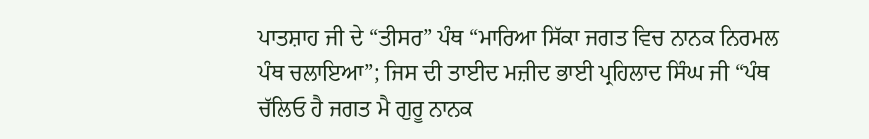ਪਾਤਸ਼ਾਹ ਜੀ ਦੇ “ਤੀਸਰ” ਪੰਥ “ਮਾਰਿਆ ਸਿੱਕਾ ਜਗਤ ਵਿਚ ਨਾਨਕ ਨਿਰਮਲ ਪੰਥ ਚਲਾਇਆ”; ਜਿਸ ਦੀ ਤਾਈਦ ਮਜ਼ੀਦ ਭਾਈ ਪ੍ਰਹਿਲਾਦ ਸਿੰਘ ਜੀ “ਪੰਥ ਚੱਲਿਓ ਹੈ ਜਗਤ ਮੈ ਗੁਰੂ ਨਾਨਕ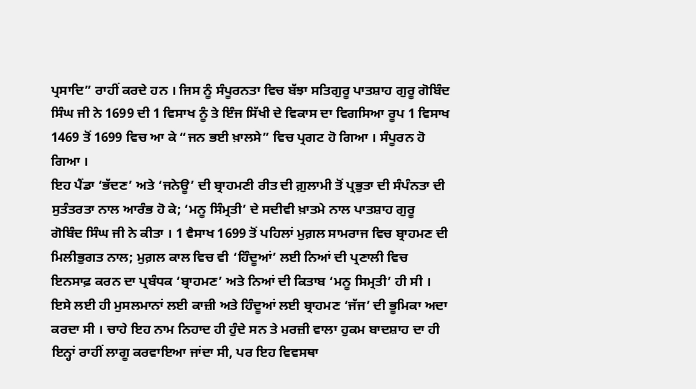ਪ੍ਰਸਾਦਿ” ਰਾਹੀਂ ਕਰਦੇ ਹਨ । ਜਿਸ ਨੂੰ ਸੰਪੂਰਨਤਾ ਵਿਚ ਬੱਝਾ ਸਤਿਗੁਰੂ ਪਾਤਸ਼ਾਹ ਗੁਰੂ ਗੋਬਿੰਦ ਸਿੰਘ ਜੀ ਨੇ 1699 ਦੀ 1 ਵਿਸਾਖ ਨੂੰ ਤੇ ਇੰਜ ਸਿੱਖੀ ਦੇ ਵਿਕਾਸ ਦਾ ਵਿਗਸਿਆ ਰੂਪ 1 ਵਿਸਾਖ 1469 ਤੋਂ 1699 ਵਿਚ ਆ ਕੇ “ਜਨ ਭਈ ਖ਼ਾਲਸੇ” ਵਿਚ ਪ੍ਰਗਟ ਹੋ ਗਿਆ । ਸੰਪੂਰਨ ਹੋ ਗਿਆ ।
ਇਹ ਪੈਂਡਾ ‘ਭੱਦਣ’ ਅਤੇ ‘ਜਨੇਊ’ ਦੀ ਬ੍ਰਾਹਮਣੀ ਰੀਤ ਦੀ ਗ਼ੁਲਾਮੀ ਤੋਂ ਪ੍ਰਭੁਤਾ ਦੀ ਸੰਪੰਨਤਾ ਦੀ ਸੁਤੰਤਰਤਾ ਨਾਲ ਆਰੰਭ ਹੋ ਕੇ; ‘ਮਨੂ ਸਿੰਮ੍ਰਤੀ’ ਦੇ ਸਦੀਵੀ ਖ਼ਾਤਮੇ ਨਾਲ ਪਾਤਸ਼ਾਹ ਗੁਰੂ ਗੋਬਿੰਦ ਸਿੰਘ ਜੀ ਨੇ ਕੀਤਾ । 1 ਵੈਸਾਖ 1699 ਤੋਂ ਪਹਿਲਾਂ ਮੁਗ਼ਲ ਸਾਮਰਾਜ ਵਿਚ ਬ੍ਰਾਹਮਣ ਦੀ ਮਿਲੀਭੁਗਤ ਨਾਲ; ਮੁਗ਼ਲ ਕਾਲ ਵਿਚ ਵੀ ‘ਹਿੰਦੂਆਂ’ ਲਈ ਨਿਆਂ ਦੀ ਪ੍ਰਣਾਲੀ ਵਿਚ ਇਨਸਾਫ਼ ਕਰਨ ਦਾ ਪ੍ਰਬੰਧਕ ‘ਬ੍ਰਾਹਮਣ’ ਅਤੇ ਨਿਆਂ ਦੀ ਕਿਤਾਬ ‘ਮਨੂ ਸਿਮ੍ਰਤੀ’ ਹੀ ਸੀ । ਇਸੇ ਲਈ ਹੀ ਮੁਸਲਮਾਨਾਂ ਲਈ ਕਾਜ਼ੀ ਅਤੇ ਹਿੰਦੂਆਂ ਲਈ ਬ੍ਰਾਹਮਣ ‘ਜੱਜ’ ਦੀ ਭੂਮਿਕਾ ਅਦਾ ਕਰਦਾ ਸੀ । ਚਾਹੇ ਇਹ ਨਾਮ ਨਿਹਾਦ ਹੀ ਹੁੰਦੇ ਸਨ ਤੇ ਮਰਜ਼ੀ ਵਾਲਾ ਹੁਕਮ ਬਾਦਸ਼ਾਹ ਦਾ ਹੀ ਇਨ੍ਹਾਂ ਰਾਹੀਂ ਲਾਗੂ ਕਰਵਾਇਆ ਜਾਂਦਾ ਸੀ, ਪਰ ਇਹ ਵਿਵਸਥਾ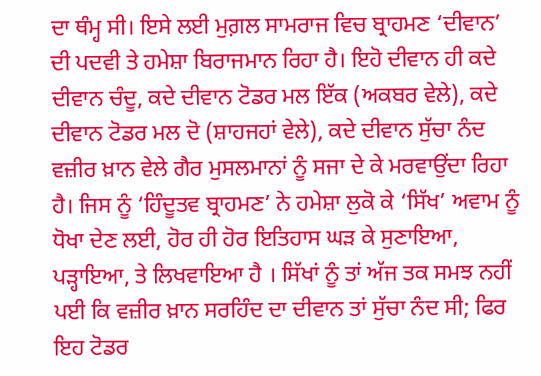ਦਾ ਥੰਮ੍ਹ ਸੀ। ਇਸੇ ਲਈ ਮੁਗ਼ਲ ਸਾਮਰਾਜ ਵਿਚ ਬ੍ਰਾਹਮਣ ‘ਦੀਵਾਨ’ ਦੀ ਪਦਵੀ ਤੇ ਹਮੇਸ਼ਾ ਬਿਰਾਜਮਾਨ ਰਿਹਾ ਹੈ। ਇਹੋ ਦੀਵਾਨ ਹੀ ਕਦੇ ਦੀਵਾਨ ਚੰਦੂ, ਕਦੇ ਦੀਵਾਨ ਟੋਡਰ ਮਲ ਇੱਕ (ਅਕਬਰ ਵੇਲੇ), ਕਦੇ ਦੀਵਾਨ ਟੋਡਰ ਮਲ ਦੋ (ਸ਼ਾਹਜਹਾਂ ਵੇਲੇ), ਕਦੇ ਦੀਵਾਨ ਸੁੱਚਾ ਨੰਦ ਵਜ਼ੀਰ ਖ਼ਾਨ ਵੇਲੇ ਗੈਰ ਮੁਸਲਮਾਨਾਂ ਨੂੰ ਸਜਾ ਦੇ ਕੇ ਮਰਵਾਉਂਦਾ ਰਿਹਾ ਹੈ। ਜਿਸ ਨੂੰ ‘ਹਿੰਦੂਤਵ ਬ੍ਰਾਹਮਣ’ ਨੇ ਹਮੇਸ਼ਾ ਲੁਕੋ ਕੇ ‘ਸਿੱਖ’ ਅਵਾਮ ਨੂੰ ਧੋਖਾ ਦੇਣ ਲਈ, ਹੋਰ ਹੀ ਹੋਰ ਇਤਿਹਾਸ ਘੜ ਕੇ ਸੁਣਾਇਆ, ਪੜ੍ਹਾਇਆ, ਤੇ ਲਿਖਵਾਇਆ ਹੈ । ਸਿੱਖਾਂ ਨੂੰ ਤਾਂ ਅੱਜ ਤਕ ਸਮਝ ਨਹੀਂ ਪਈ ਕਿ ਵਜ਼ੀਰ ਖ਼ਾਨ ਸਰਹਿੰਦ ਦਾ ਦੀਵਾਨ ਤਾਂ ਸੁੱਚਾ ਨੰਦ ਸੀ; ਫਿਰ ਇਹ ਟੋਡਰ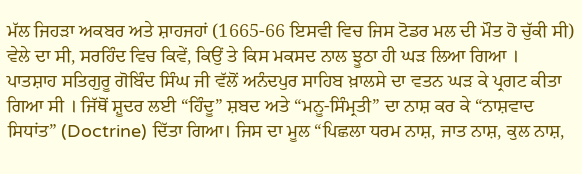ਮੱਲ ਜਿਹੜਾ ਅਕਬਰ ਅਤੇ ਸ਼ਾਹਜਹਾਂ (1665-66 ਇਸਵੀ ਵਿਚ ਜਿਸ ਟੋਡਰ ਮਲ ਦੀ ਮੌਤ ਹੋ ਚੁੱਕੀ ਸੀ) ਵੇਲੇ ਦਾ ਸੀ, ਸਰਹਿੰਦ ਵਿਚ ਕਿਵੇਂ, ਕਿਉਂ ਤੇ ਕਿਸ ਮਕਸਦ ਨਾਲ ਝੂਠਾ ਹੀ ਘੜ ਲਿਆ ਗਿਆ ।
ਪਾਤਸ਼ਾਹ ਸਤਿਗੁਰੂ ਗੋਬਿੰਦ ਸਿੰਘ ਜੀ ਵੱਲੋਂ ਅਨੰਦਪੁਰ ਸਾਹਿਬ ਖ਼ਾਲਸੇ ਦਾ ਵਤਨ ਘੜ ਕੇ ਪ੍ਰਗਟ ਕੀਤਾ ਗਿਆ ਸੀ । ਜਿੱਥੋਂ ਸ਼ੂਦਰ ਲਈ “ਹਿੰਦੂ” ਸ਼ਬਦ ਅਤੇ “ਮਨੂ-ਸਿੰਮ੍ਰਤੀ” ਦਾ ਨਾਸ਼ ਕਰ ਕੇ “ਨਾਸ਼ਵਾਦ ਸਿਧਾਂਤ” (Doctrine) ਦਿੱਤਾ ਗਿਆ। ਜਿਸ ਦਾ ਮੂਲ “ਪਿਛਲਾ ਧਰਮ ਨਾਸ਼, ਜਾਤ ਨਾਸ਼, ਕੁਲ ਨਾਸ਼,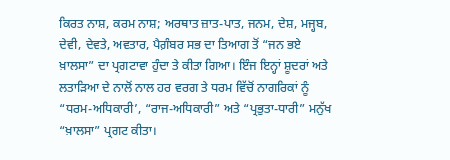ਕਿਰਤ ਨਾਸ਼, ਕਰਮ ਨਾਸ਼; ਅਰਥਾਤ ਜ਼ਾਤ-ਪਾਤ, ਜਨਮ, ਦੇਸ਼, ਮਜ੍ਹਬ, ਦੇਵੀ, ਦੇਵਤੇ, ਅਵਤਾਰ, ਪੈਗ਼ੰਬਰ ਸਭ ਦਾ ਤਿਆਗ ਤੋਂ “ਜਨ ਭਏ ਖ਼ਾਲਸਾ” ਦਾ ਪ੍ਰਗਟਾਵਾ ਹੁੰਦਾ ਤੇ ਕੀਤਾ ਗਿਆ। ਇੰਜ ਇਨ੍ਹਾਂ ਸ਼ੂਦਰਾਂ ਅਤੇ ਲਤਾੜਿਆ ਦੇ ਨਾਲੋਂ ਨਾਲ ਹਰ ਵਰਗ ਤੇ ਧਰਮ ਵਿੱਚੋਂ ਨਾਗਰਿਕਾਂ ਨੂੰ “ਧਰਮ-ਅਧਿਕਾਰੀ’, “ਰਾਜ-ਅਧਿਕਾਰੀ” ਅਤੇ “ਪ੍ਰਭੁਤਾ-ਧਾਰੀ” ਮਨੁੱਖ “ਖ਼ਾਲਸਾ” ਪ੍ਰਗਟ ਕੀਤਾ।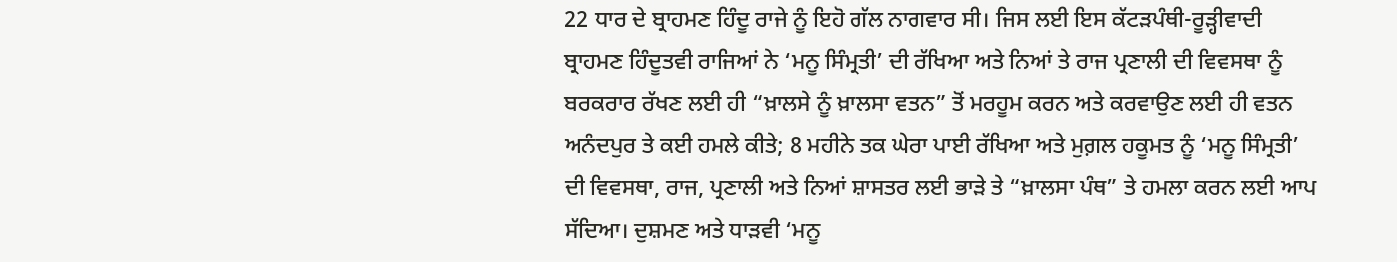22 ਧਾਰ ਦੇ ਬ੍ਰਾਹਮਣ ਹਿੰਦੂ ਰਾਜੇ ਨੂੰ ਇਹੋ ਗੱਲ ਨਾਗਵਾਰ ਸੀ। ਜਿਸ ਲਈ ਇਸ ਕੱਟੜਪੰਥੀ-ਰੂੜ੍ਹੀਵਾਦੀ ਬ੍ਰਾਹਮਣ ਹਿੰਦੂਤਵੀ ਰਾਜਿਆਂ ਨੇ ‘ਮਨੂ ਸਿੰਮ੍ਰਤੀ’ ਦੀ ਰੱਖਿਆ ਅਤੇ ਨਿਆਂ ਤੇ ਰਾਜ ਪ੍ਰਣਾਲੀ ਦੀ ਵਿਵਸਥਾ ਨੂੰ ਬਰਕਰਾਰ ਰੱਖਣ ਲਈ ਹੀ “ਖ਼ਾਲਸੇ ਨੂੰ ਖ਼ਾਲਸਾ ਵਤਨ” ਤੋਂ ਮਰਹੂਮ ਕਰਨ ਅਤੇ ਕਰਵਾਉਣ ਲਈ ਹੀ ਵਤਨ ਅਨੰਦਪੁਰ ਤੇ ਕਈ ਹਮਲੇ ਕੀਤੇ; 8 ਮਹੀਨੇ ਤਕ ਘੇਰਾ ਪਾਈ ਰੱਖਿਆ ਅਤੇ ਮੁਗ਼ਲ ਹਕੂਮਤ ਨੂੰ ‘ਮਨੂ ਸਿੰਮ੍ਰਤੀ’ ਦੀ ਵਿਵਸਥਾ, ਰਾਜ, ਪ੍ਰਣਾਲੀ ਅਤੇ ਨਿਆਂ ਸ਼ਾਸਤਰ ਲਈ ਭਾੜੇ ਤੇ “ਖ਼ਾਲਸਾ ਪੰਥ” ਤੇ ਹਮਲਾ ਕਰਨ ਲਈ ਆਪ ਸੱਦਿਆ। ਦੁਸ਼ਮਣ ਅਤੇ ਧਾੜਵੀ ‘ਮਨੂ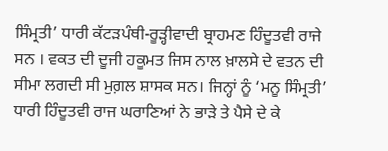ਸਿੰਮ੍ਰਤੀ’ ਧਾਰੀ ਕੱਟੜਪੰਥੀ-ਰੂੜ੍ਹੀਵਾਦੀ ਬ੍ਰਾਹਮਣ ਹਿੰਦੂਤਵੀ ਰਾਜੇ ਸਨ । ਵਕਤ ਦੀ ਦੂਜੀ ਹਕੂਮਤ ਜਿਸ ਨਾਲ ਖ਼ਾਲਸੇ ਦੇ ਵਤਨ ਦੀ ਸੀਮਾ ਲਗਦੀ ਸੀ ਮੁਗ਼ਲ ਸ਼ਾਸਕ ਸਨ। ਜਿਨ੍ਹਾਂ ਨੂੰ ‘ਮਨੂ ਸਿੰਮ੍ਰਤੀ’ ਧਾਰੀ ਹਿੰਦੂਤਵੀ ਰਾਜ ਘਰਾਣਿਆਂ ਨੇ ਭਾੜੇ ਤੇ ਪੈਸੇ ਦੇ ਕੇ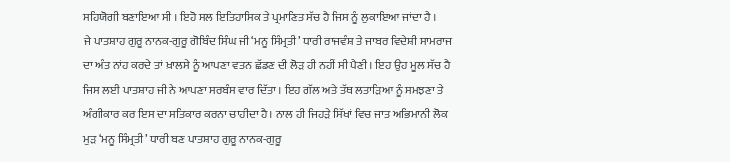ਸਹਿਯੋਗੀ ਬਣਾਇਆ ਸੀ । ਇਹੋ ਸਲ ਇਤਿਹਾਸਿਕ ਤੇ ਪ੍ਰਮਾਣਿਤ ਸੱਚ ਹੈ ਜਿਸ ਨੂੰ ਲੁਕਾਇਆ ਜਾਂਦਾ ਹੈ ।
ਜੇ ਪਾਤਸ਼ਾਹ ਗੁਰੂ ਨਾਨਕ-ਗੁਰੂ ਗੋਬਿੰਦ ਸਿੰਘ ਜੀ ‘ਮਨੂ ਸਿੰਮ੍ਰਤੀ’ ਧਾਰੀ ਰਾਜਵੰਸ਼ ਤੇ ਜਾਬਰ ਵਿਦੇਸ਼ੀ ਸਾਮਰਾਜ ਦਾ ਅੰਤ ਨਾਂਹ ਕਰਦੇ ਤਾਂ ਖ਼ਾਲਸੇ ਨੂੰ ਆਪਣਾ ਵਤਨ ਛੱਡਣ ਦੀ ਲੋੜ ਹੀ ਨਹੀਂ ਸੀ ਪੈਣੀ । ਇਹ ਉਹ ਮੂਲ ਸੱਚ ਹੈ ਜਿਸ ਲਈ ਪਾਤਸ਼ਾਹ ਜੀ ਨੇ ਆਪਣਾ ਸਰਬੰਸ ਵਾਰ ਦਿੱਤਾ । ਇਹ ਗੱਲ ਅਤੇ ਤੱਥ ਲਤਾੜਿਆ ਨੂੰ ਸਮਝਣਾ ਤੇ ਅੰਗੀਕਾਰ ਕਰ ਇਸ ਦਾ ਸਤਿਕਾਰ ਕਰਨਾ ਚਾਹੀਦਾ ਹੈ। ਨਾਲ ਹੀ ਜਿਹੜੇ ਸਿੱਖਾਂ ਵਿਚ ਜਾਤ ਅਭਿਮਾਨੀ ਲੋਕ ਮੁੜ ‘ਮਨੂ ਸਿੰਮ੍ਰਤੀ’ ਧਾਰੀ ਬਣ ਪਾਤਸ਼ਾਹ ਗੁਰੂ ਨਾਨਕ-ਗੁਰੂ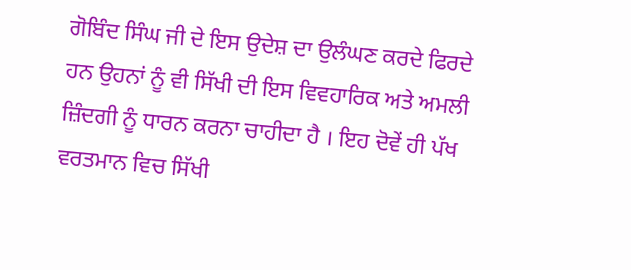ਗੋਬਿੰਦ ਸਿੰਘ ਜੀ ਦੇ ਇਸ ਉਦੇਸ਼ ਦਾ ਉਲੰਘਣ ਕਰਦੇ ਫਿਰਦੇ ਹਨ ਉਹਨਾਂ ਨੂੰ ਵੀ ਸਿੱਖੀ ਦੀ ਇਸ ਵਿਵਹਾਰਿਕ ਅਤੇ ਅਮਲੀ ਜ਼ਿੰਦਗੀ ਨੂੰ ਧਾਰਨ ਕਰਨਾ ਚਾਹੀਦਾ ਹੈ । ਇਹ ਦੋਵੇਂ ਹੀ ਪੱਖ ਵਰਤਮਾਨ ਵਿਚ ਸਿੱਖੀ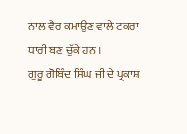ਨਾਲ ਵੈਰ ਕਮਾਉਣ ਵਾਲੇ ਟਕਰਾ ਧਾਰੀ ਬਣ ਚੁੱਕੇ ਹਨ ।
ਗੁਰੂ ਗੋਬਿੰਦ ਸਿੰਘ ਜੀ ਦੇ ਪ੍ਰਕਾਸ਼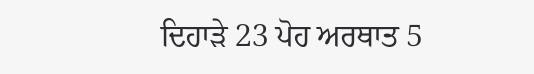ਦਿਹਾੜੇ 23 ਪੋਹ ਅਰਥਾਤ 5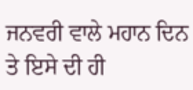ਜਨਵਰੀ ਵਾਲੇ ਮਹਾਨ ਦਿਨ ਤੇ ਇਸੇ ਦੀ ਹੀ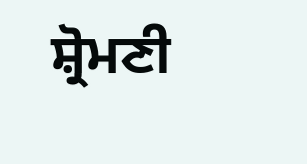ਸ਼੍ਰੋਮਣੀ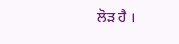ਲੋੜ ਹੈ ।